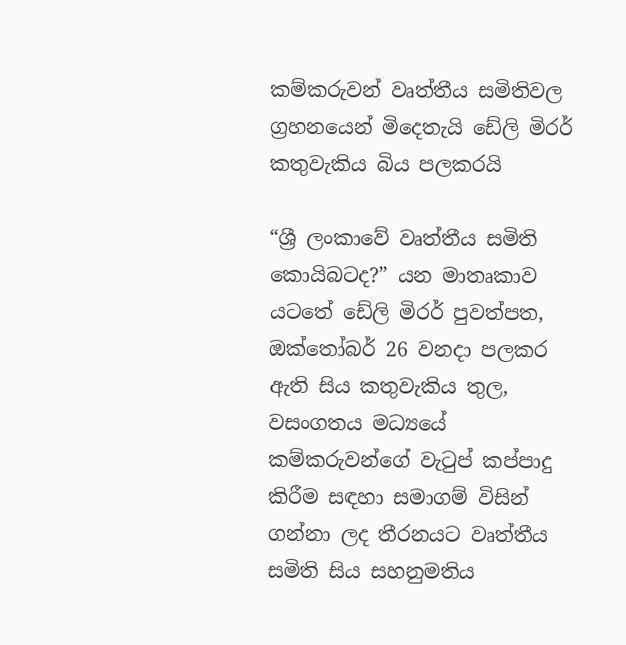කම්කරුවන් වෘත්තීය සමිතිවල ග්‍රහනයෙන් මිදෙතැයි ඩේලි මිරර් කතුවැකිය බිය පලකරයි

“ශ්‍රී ලංකාවේ වෘත්තීය සමිති කොයිබටද?” යන මාතෘකාව යටතේ ඩේලි මිරර් පුවත්පත, ඔක්තෝබර් 26 වනදා පලකර ඇති සිය කතුවැකිය තුල, වසංගතය මධ්‍යයේ කම්කරුවන්ගේ වැටුප් කප්පාදු කිරීම සඳහා සමාගම් විසින් ගන්නා ලද තීරනයට වෘත්තීය සමිති සිය සහනුමතිය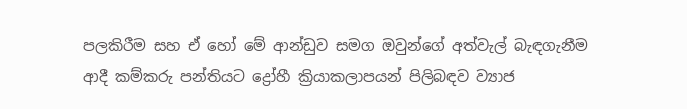පලකිරීම සහ ඒ හෝ මේ ආන්ඩුව සමග ඔවුන්ගේ අත්වැල් බැඳගැනීම ආදී කම්කරු පන්තියට ද්‍රෝහී ක්‍රියාකලාපයන් පිලිබඳව ව්‍යාජ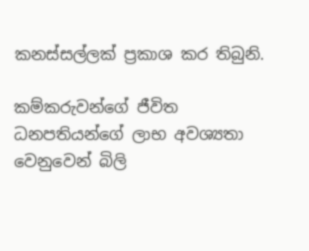කනස්සල්ලක් ප්‍රකාශ කර තිබුනි.

කම්කරුවන්ගේ ජීවිත ධනපතියන්ගේ ලාභ අවශ්‍යතා වෙනුවෙන් බිලි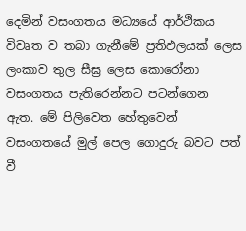දෙමින් වසංගතය මධ්‍යයේ ආර්ථිකය විවෘත ව තබා ගැනීමේ ප්‍රතිඵලයක් ලෙස ලංකාව තුල සීඝ්‍ර ලෙස කොරෝනා වසංගතය පැතිරෙන්නට පටන්ගෙන ඇත. මේ පිලිවෙත හේතුවෙන් වසංගතයේ මුල් පෙල ගොදුරු බවට පත් වී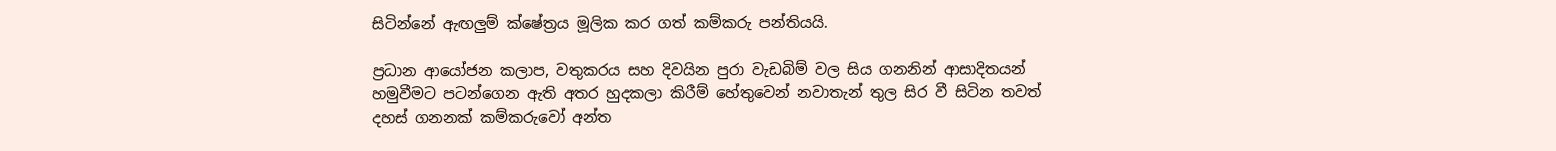සිටින්නේ ඇඟලුම් ක්ෂේත්‍රය මූලික කර ගත් කම්කරු පන්තියයි.

ප්‍රධාන ආයෝජන කලාප, වතුකරය සහ දිවයින පුරා වැඩබිම් වල සිය ගනනින් ආසාදිතයන් හමුවීමට පටන්ගෙන ඇති අතර හුදකලා කිරීම් හේතුවෙන් නවාතැන් තුල සිර වී සිටින තවත් දහස් ගනනක් කම්කරුවෝ අන්ත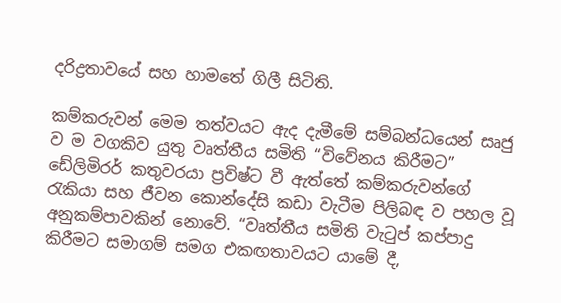දරිද්‍රතාවයේ සහ හාමතේ ගිලී සිටිති.

කම්කරුවන් මෙම තත්වයට ඇද දැමීමේ සම්බන්ධයෙන් සෘජු ව ම වගකිව යුතු වෘත්තීය සමිති “විවේනය කිරීමට” ඩේලිමිරර් කතුවරයා ප්‍රවිෂ්ට වී ඇත්තේ කම්කරුවන්ගේ රැකියා සහ ජීවන කොන්දේසි කඩා වැටීම පිලිබඳ ව පහල වූ අනුකම්පාවකින් නොවේ. “වෘත්තීය සමිති වැටුප් කප්පාදු කිරීමට සමාගම් සමග එකඟතාවයට යාමේ දී,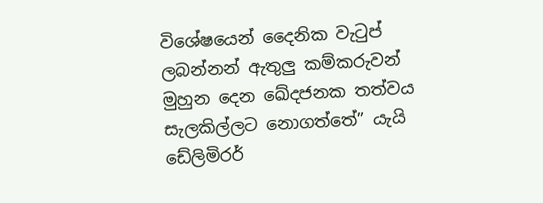විශේෂයෙන් දෛනික වැටුප් ලබන්නන් ඇතුලු කම්කරුවන් මුහුන දෙන ඛේදජනක තත්වය සැලකිල්ලට නොගත්තේ” යැයි ඩේලිමිරර්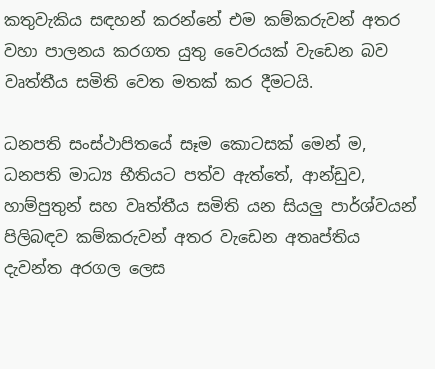කතුවැකිය සඳහන් කරන්නේ එම කම්කරුවන් අතර වහා පාලනය කරගත යුතු වෛරයක් වැඩෙන බව වෘත්තීය සමිති වෙත මතක් කර දීමටයි.

ධනපති සංස්ථාපිතයේ සෑම කොටසක් මෙන් ම, ධනපති මාධ්‍ය භීතියට පත්ව ඇත්තේ, ආන්ඩුව, හාම්පුතුන් සහ වෘත්තීය සමිති යන සියලු පාර්ශ්වයන් පිලිබඳව කම්කරුවන් අතර වැඩෙන අතෘප්තිය දැවන්ත අරගල ලෙස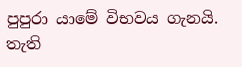පුපුරා යාමේ විභවය ගැනයි. තැති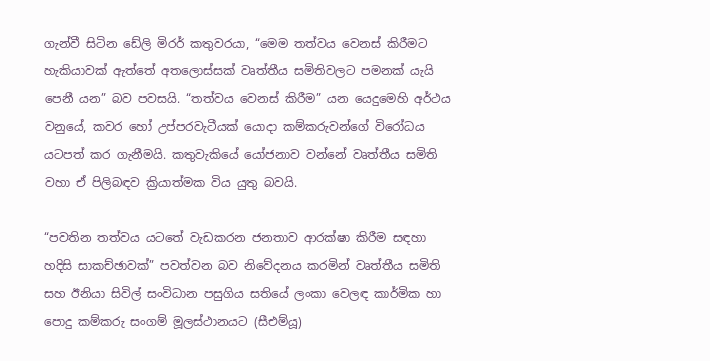ගැන්වී සිටින ඩේලි මිරර් කතුවරයා, “මෙම තත්වය වෙනස් කිරීමට හැකියාවක් ඇත්තේ අතලොස්සක් වෘත්තීය සමිතිවලට පමනක් යැයි පෙනී යන” බව පවසයි. “තත්වය වෙනස් කිරීම” යන යෙදුමෙහි අර්ථය වනුයේ, කවර හෝ උප්පරවැටීයක් යොදා කම්කරුවන්ගේ විරෝධය යටපත් කර ගැනීමයි. කතුවැකියේ යෝජනාව වන්නේ වෘත්තීය සමිති වහා ඒ පිලිබඳව ක්‍රියාත්මක විය යුතු බවයි.

“පවතින තත්වය යටතේ වැඩකරන ජනතාව ආරක්ෂා කිරීම සඳහා හදිසි සාකච්ඡාවක්” පවත්වන බව නිවේදනය කරමින් වෘත්තීය සමිති සහ ඊනියා සිවිල් සංවිධාන පසුගිය සතියේ ලංකා වෙලඳ කාර්මික හා පොදු කම්කරු සංගම් මූලස්ථානයට (සීඑම්යූ)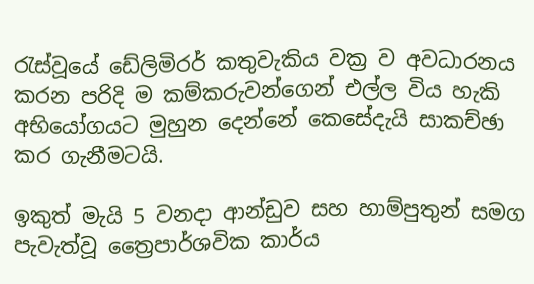රැස්වූයේ ඩේලිමිරර් කතුවැකිය වක්‍ර ව අවධාරනය කරන පරිදි ම කම්කරුවන්ගෙන් එල්ල විය හැකි අභියෝගයට මුහුන දෙන්නේ කෙසේදැයි සාකච්ඡා කර ගැනීමටයි.

ඉකුත් මැයි 5 වනදා ආන්ඩුව සහ හාම්පුතුන් සමග පැවැත්වූ ත්‍රෛපාර්ශවික කාර්ය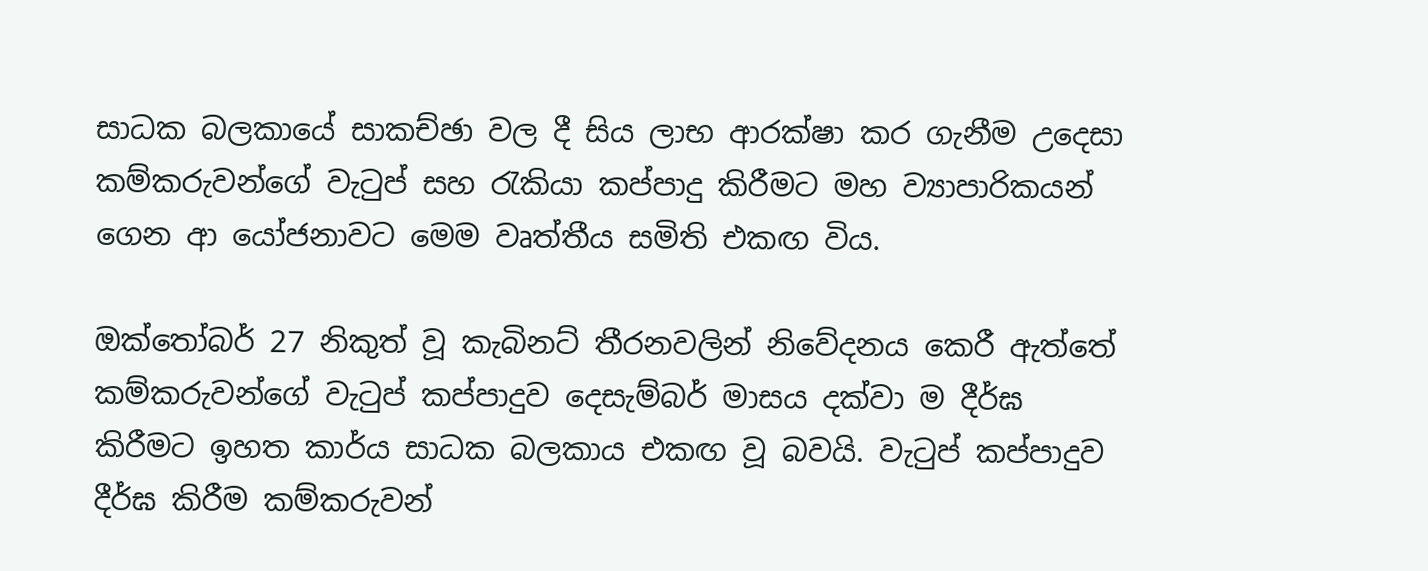සාධක බලකායේ සාකච්ඡා වල දී සිය ලාභ ආරක්ෂා කර ගැනීම උදෙසා කම්කරුවන්ගේ වැටුප් සහ රැකියා කප්පාදු කිරීමට මහ ව්‍යාපාරිකයන් ගෙන ආ යෝජනාවට මෙම වෘත්තීය සමිති එකඟ විය.

ඔක්තෝබර් 27 නිකුත් වූ කැබිනට් තීරනවලින් නිවේදනය කෙරී ඇත්තේ කම්කරුවන්ගේ වැටුප් කප්පාදුව දෙසැම්බර් මාසය දක්වා ම දීර්ඝ කිරීමට ඉහත කාර්ය සාධක බලකාය එකඟ වූ බවයි. වැටුප් කප්පාදුව දීර්ඝ කිරීම කම්කරුවන්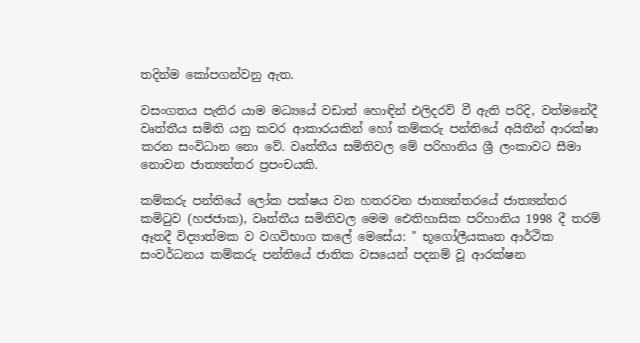තදින්ම කෝපගන්වනු ඇත.

වසංගතය පැතිර යාම මධ්‍යයේ වඩාත් හොඳින් එලිදරව් වී ඇති පරිදි, වත්මනේදී වෘත්තීය සමිති යනු කවර ආකාරයකින් හෝ කම්කරු පන්තියේ අයිතීන් ආරක්ෂා කරන සංවිධාන නො වේ. වෘත්තීය සමිතිවල මේ පරිහානිය ශ්‍රී ලංකාවට සීමා නොවන ජාත්‍යන්තර ප්‍රපංචයකි.

කම්කරු පන්තියේ ලෝක පක්ෂය වන හතරවන ජාත්‍යන්තරයේ ජාත්‍යන්තර කමිටුව (හජජාක), වෘත්තීය සමිතිවල මෙම ඓතිහාසික පරිහානිය 1998 දී තරම් ඈතදී විද්‍යාත්මක ව වගවිභාග කලේ මෙසේය: " භූගෝලීයකෘත ආර්ථික සංවර්ධනය කම්කරු පන්තියේ ජාතික වසයෙන් පදනම් වූ ආරක්ෂන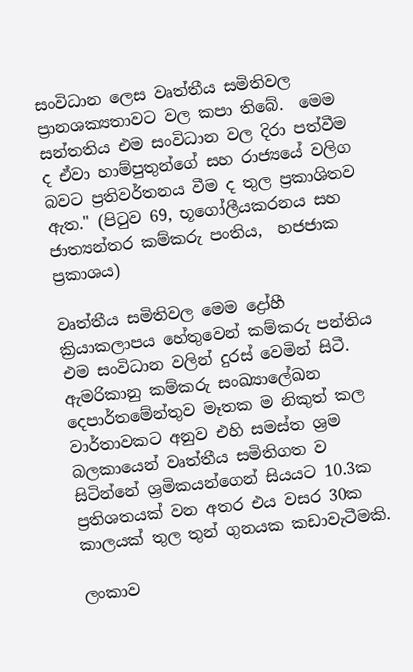සංවිධාන ලෙස වෘත්තීය සමිතිවල ප්‍රානශක්‍යතාවට වල කපා තිබේ.  මෙම සන්තතිය එම සංවිධාන වල දිරා පත්වීම ද ඒවා හාම්පුතුන්ගේ සහ රාජ්‍යයේ වලිග බවට ප්‍රතිවර්තනය වීම ද තුල ප්‍රකාශිතව ඇත." (පිටුව 69, භූගෝලීයකරනය සහ ජාත්‍යන්තර කම්කරු පංතිය,  හජජාක ප්‍රකාශය)

වෘත්තීය සමිතිවල මෙම ද්‍රෝහී ක්‍රියාකලාපය හේතුවෙන් කම්කරු පන්තිය එම සංවිධාන වලින් දුරස් වෙමින් සිටී. ඇමරිකානු කම්කරු සංඛ්‍යාලේඛන දෙපාර්තමේන්තුව මෑතක ම නිකුත් කල වාර්තාවකට අනුව එහි සමස්ත ශ්‍රම බලකායෙන් වෘත්තීය සමිතිගත ව සිටින්නේ ශ්‍රමිකයන්ගෙන් සියයට 10.3ක ප්‍රතිශතයක් වන අතර එය වසර 30ක කාලයක් තුල තුන් ගුනයක කඩාවැටීමකි.

ලංකාව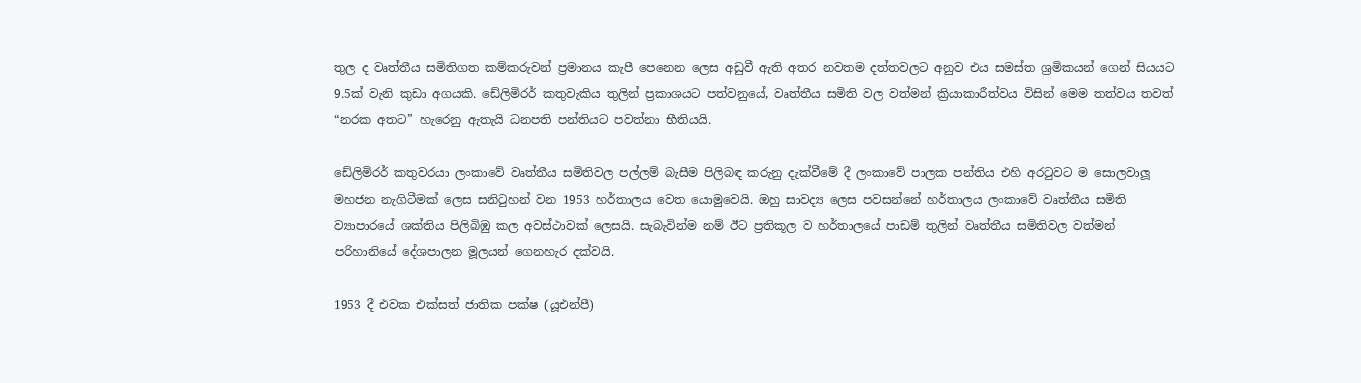තුල ද වෘත්තීය සමිතිගත කම්කරුවන් ප්‍රමානය කැපී පෙනෙන ලෙස අඩුවී ඇති අතර නවතම දත්තවලට අනුව එය සමස්ත ශ්‍රමිකයන් ගෙන් සියයට 9.5ක් වැනි කුඩා අගයකි. ඩේලිමිරර් කතුවැකිය තුලින් ප්‍රකාශයට පත්වනුයේ, වෘත්තීය සමිති වල වත්මන් ක්‍රියාකාරීත්වය විසින් මෙම තත්වය තවත් “නරක අතට” හැරෙනු ඇතැයි ධනපති පන්තියට පවත්නා භීතියයි.

ඩේලිමිරර් කතුවරයා ලංකාවේ වෘත්තීය සමිතිවල පල්ලම් බැසීම පිලිබඳ කරුනු දැක්වීමේ දී ලංකාවේ පාලක පන්තිය එහි අරටුවට ම සොලවාලූ මහජන නැගිටීමක් ලෙස සනිටුහන් වන 1953 හර්තාලය වෙත යොමුවෙයි. ඔහු සාවද්‍ය ලෙස පවසන්නේ හර්තාලය ලංකාවේ වෘත්තීය සමිති ව්‍යාපාරයේ ශක්තිය පිලිබිඹු කල අවස්ථාවක් ලෙසයි. සැබැවින්ම නම් ඊට ප්‍රතිකූල ව හර්තාලයේ පාඩම් තුලින් වෘත්තීය සමිතිවල වත්මන් පරිහානියේ දේශපාලන මූලයන් ගෙනහැර දක්වයි.

1953 දී එවක එක්සත් ජාතික පක්ෂ (යූඑන්පී)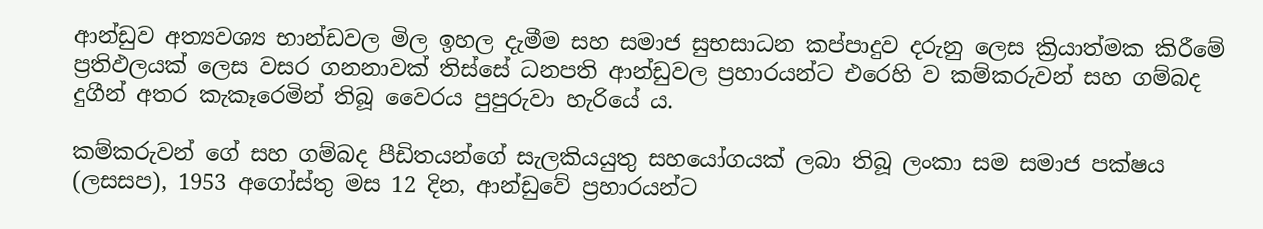ආන්ඩුව අත්‍යවශ්‍ය භාන්ඩවල මිල ඉහල දැමීම සහ සමාජ සුභසාධන කප්පාදුව දරුනු ලෙස ක්‍රියාත්මක කිරීමේ ප්‍රතිඵලයක් ලෙස වසර ගනනාවක් තිස්සේ ධනපති ආන්ඩුවල ප්‍රහාරයන්ට එරෙහි ව කම්කරුවන් සහ ගම්බද දුගීන් අතර කැකෑරෙමින් තිබූ වෛරය පුපුරුවා හැරියේ ය.

කම්කරුවන් ගේ සහ ගම්බද පීඩිතයන්ගේ සැලකියයුතු සහයෝගයක් ලබා තිබූ ලංකා සම සමාජ පක්ෂය (ලසසප), 1953 අගෝස්තු මස 12 දින, ආන්ඩුවේ ප්‍රහාරයන්ට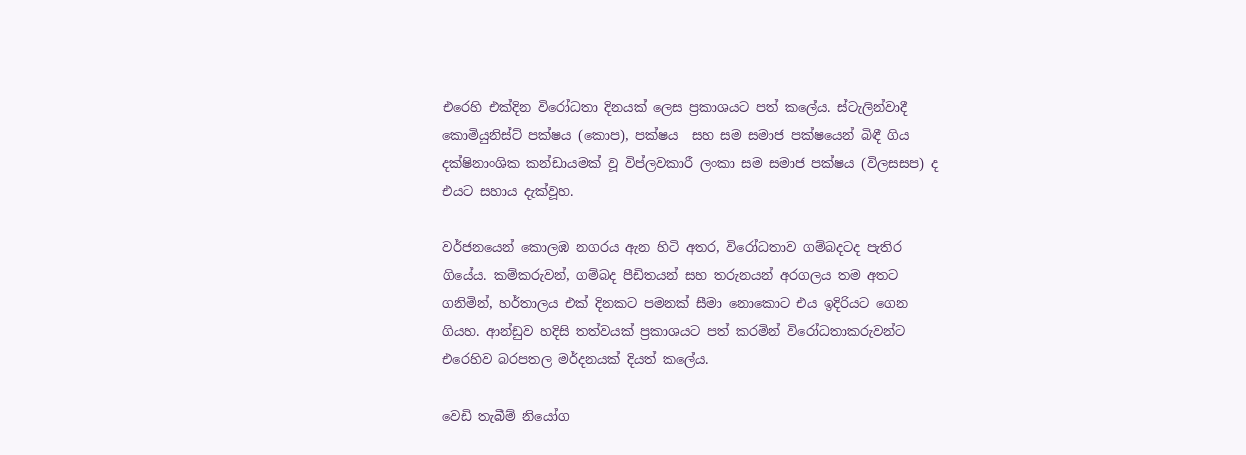එරෙහි එක්දින විරෝධතා දිනයක් ලෙස ප්‍රකාශයට පත් කලේය. ස්ටැලින්වාදී කොමියුනිස්ට් පක්ෂය (කොප), පක්ෂය  සහ සම සමාජ පක්ෂයෙන් බිඳී ගිය දක්ෂිනාංශික කන්ඩායමක් වූ විප්ලවකාරී ලංකා සම සමාජ පක්ෂය (විලසසප) ද එයට සහාය දැක්වූහ.

වර්ජනයෙන් කොලඹ නගරය ඇන හිටි අතර, විරෝධතාව ගම්බදටද පැතිර ගියේය. කම්කරුවන්, ගම්බද පීඩිතයන් සහ තරුනයන් අරගලය තම අතට ගනිමින්, හර්තාලය එක් දිනකට පමනක් සීමා නොකොට එය ඉදිරියට ගෙන ගියහ. ආන්ඩුව හදිසි තත්වයක් ප්‍රකාශයට පත් කරමින් විරෝධතාකරුවන්ට එරෙහිව බරපතල මර්දනයක් දියත් කලේය.

වෙඩි තැබීම් නියෝග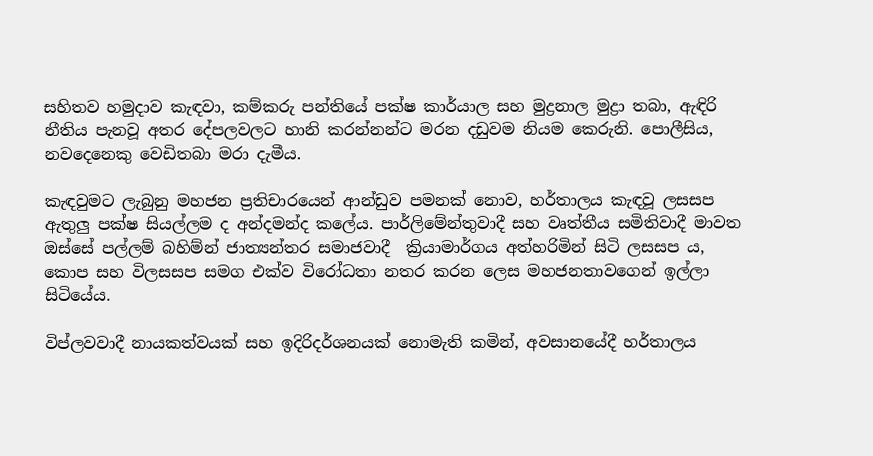සහිතව හමුදාව කැඳවා, කම්කරු පන්තියේ පක්ෂ කාර්යාල සහ මුද්‍රනාල මුද්‍රා තබා, ඇඳිරි නීතිය පැනවූ අතර දේපලවලට හානි කරන්නන්ට මරන දඩුවම නියම කෙරුනි. පොලීසිය, නවදෙනෙකු වෙඩිතබා මරා දැමීය.

කැඳවුමට ලැබුනු මහජන ප්‍රතිචාරයෙන් ආන්ඩුව පමනක් නොව, හර්තාලය කැඳවූ ලසසප ඇතුලු පක්ෂ සියල්ලම ද අන්දමන්ද කලේය. පාර්ලිමේන්තුවාදී සහ වෘත්තීය සමිතිවාදී මාවත ඔස්සේ පල්ලම් බහිම්න් ජාත්‍යන්තර සමාජවාදී  ක්‍රියාමාර්ගය අත්හරිමින් සිටි ලසසප ය, කොප සහ විලසසප සමග එක්ව විරෝධතා නතර කරන ලෙස මහජනතාවගෙන් ඉල්ලා සිටියේය.

විප්ලවවාදී නායකත්වයක් සහ ඉදිරිදර්ශනයක් නොමැති කමින්, අවසානයේදී හර්තාලය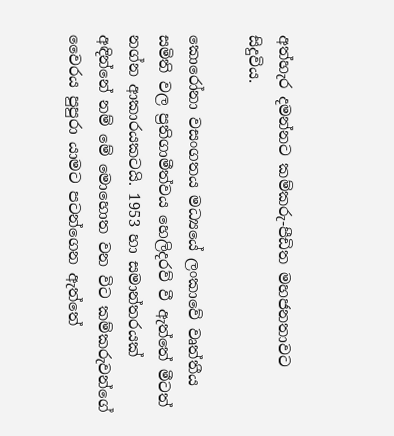අත්හැර දමන්නට කම්කරු-පීඩිත මහජනතාවට සිදුවිය.

කොරෝනා වසංගතය මධ්‍යයේ ලංකාවේ වෘත්තීය සමිති වල ප්‍රතිගාමීත්වය හෙලිදරව් වී ඇත්තේ මීටත් නග්න ආකාරයකටයි. 1953 හා සමාන්තරයක් අඳින්නේ නම් මේ මොහොත වන විට කම්කරුවන්ගේ වෛරය පුපුරා යාමට පටන්ගෙන ඇත්තේ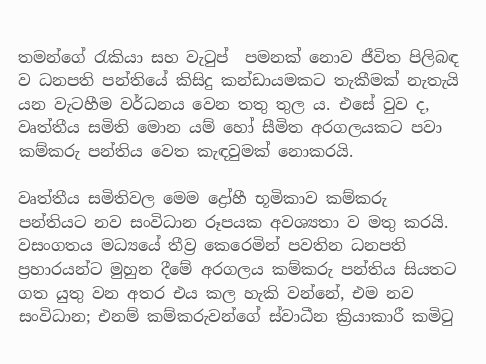තමන්ගේ රැකියා සහ වැටුප්  පමනක් නොව ජීවිත පිලිබඳ ව ධනපති පන්තියේ කිසිදු කන්ඩායමකට තැකීමක් නැතැයි යන වැටහීම වර්ධනය වෙන තතු තුල ය. එසේ වුව ද, වෘත්තීය සමිති මොන යම් හෝ සීමිත අරගලයකට පවා කම්කරු පන්තිය වෙත කැඳවුමක් නොකරයි.

වෘත්තීය සමිතිවල මෙම ද්‍රෝහී භූමිකාව කම්කරු පන්තියට නව සංවිධාන රූපයක අවශ්‍යතා ව මතු කරයි. වසංගතය මධ්‍යයේ තීව්‍ර කෙරෙමින් පවතින ධනපති ප්‍රහාරයන්ට මුහුන දීමේ අරගලය කම්කරු පන්තිය සියතට ගත යුතු වන අතර එය කල හැකි වන්නේ, එම නව සංවිධාන; එනම් කම්කරුවන්ගේ ස්වාධීන ක්‍රියාකාරී කමිටු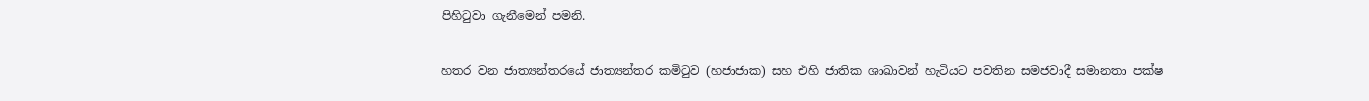පිහිටුවා ගැනීමෙන් පමනි.

හතර වන ජාත්‍යන්තරයේ ජාත්‍යන්තර කමිටුව (හජාජාක) සහ එහි ජාතික ශාඛාවන් හැටියට පවතින සමජවාදී සමානතා පක්ෂ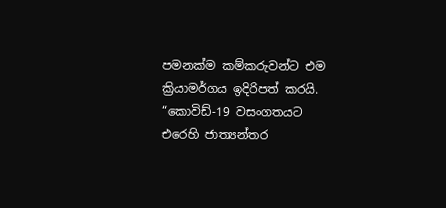පමනක්ම කම්කරුවන්ට එම ක්‍රියාමර්ගය ඉදිරිපත් කරයි. “කොවිඩ්-19 වසංගතයට එරෙහි ජාත්‍යන්තර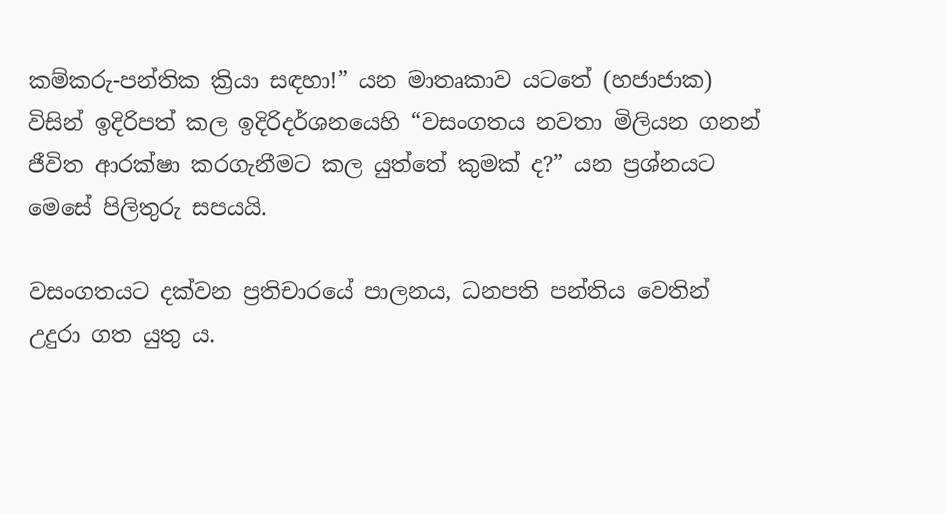කම්කරු-පන්තික ක්‍රියා සඳහා!” යන මාතෘකාව යටතේ (හජාජාක) විසින් ඉදිරිපත් කල ඉදිරිදර්ශනයෙහි “වසංගතය නවතා මිලියන ගනන් ජීවිත ආරක්ෂා කරගැනීමට කල යුත්තේ කුමක් ද?” යන ප්‍රශ්නයට මෙසේ පිලිතුරු සපයයි.

වසංගතයට දක්වන ප්‍රතිචාරයේ පාලනය, ධනපති පන්තිය වෙතින් උදුරා ගත යුතු ය.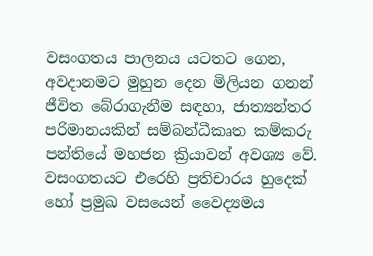වසංගතය පාලනය යටතට ගෙන, අවදානමට මුහුන දෙන මිලියන ගනන් ජීවිත බේරාගැනීම සඳහා, ජාත්‍යන්තර පරිමානයකින් සම්බන්ධීකෘත කම්කරු පන්තියේ මහජන ක්‍රියාවන් අවශ්‍ය වේ. වසංගතයට එරෙහි ප්‍රතිචාරය හුදෙක් හෝ ප්‍රමුඛ වසයෙන් වෛද්‍යමය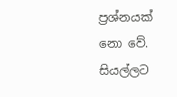ප්‍රශ්නයක් නො වේ. සියල්ලට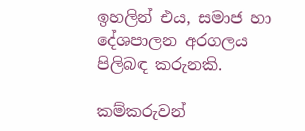ඉහලින් එය, සමාජ හා දේශපාලන අරගලය පිලිබඳ කරුනකි.

කම්කරුවන්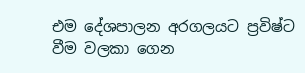එම දේශපාලන අරගලයට ප්‍රවිෂ්ට වීම වලකා ගෙන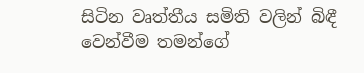සිටින වෘත්තීය සමිති වලින් බිඳී වෙන්වීම තමන්ගේ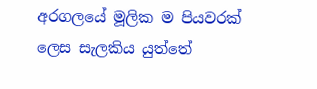අරගලයේ මූලික ම පියවරක් ලෙස සැලකිය යුත්තේ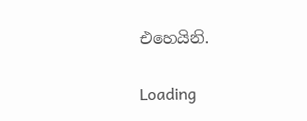එහෙයිනි.

Loading